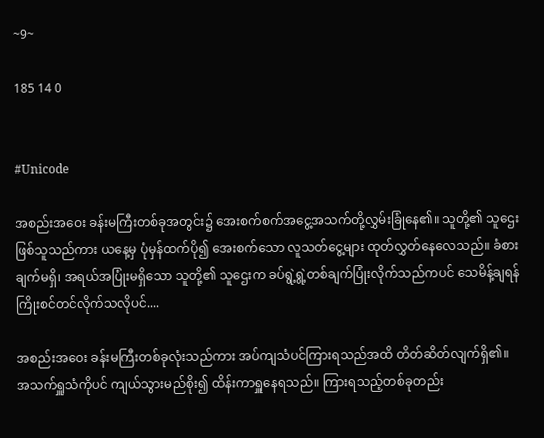~9~

185 14 0


#Unicode

အစည်းအဝေး ခန်းမကြီးတစ်ခုအတွင်း၌ အေးစက်စက်အငွေ့အသက်တို့လွှမ်းခြုံနေ၏။ သူတို့၏ သူဌေးဖြစ်သူသည်ကား ယနေ့မှ ပုံမှန်ထက်ပို၍ အေးစက်သော လူသတ်ငွေ့များ ထုတ်လွှတ်နေလေသည်။ ခံစားချက်မရှိ၊ အရယ်အပြုံးမရှိသော သူတို့၏ သူဌေးက ခပ်ရွဲ့ရွဲ့တစ်ချက်ပြုံးလိုက်သည်ကပင် သေမိန့်ချရန် ကြိုးစင်တင်လိုက်သလိုပင်....

အစည်းအဝေး ခန်းမကြီးတစ်ခုလုံးသည်ကား အပ်ကျသံပင်ကြားရသည်အထိ တိတ်ဆိတ်လျက်ရှိ၏။ အသက်ရှူသံကိုပင် ကျယ်သွားမည်စိုး၍ ထိန်းကာရှူနေရသည်။ ကြားရသည့်တစ်ခုတည်း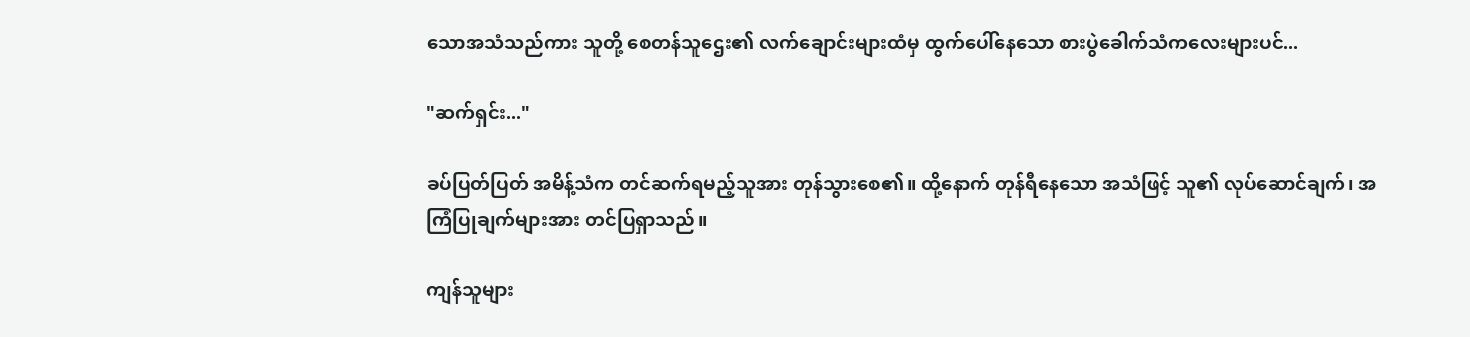သောအသံသည်ကား သူတို့ စေတန်သူဌေး၏ လက်ချောင်းများထံမှ ထွက်ပေါ်နေသော စားပွဲခေါက်သံကလေးများပင်...

"ဆက်ရှင်း..."

ခပ်ပြတ်ပြတ် အမိန့်သံက တင်ဆက်ရမည့်သူအား တုန်သွားစေ၏။ ထို့နောက် တုန်ရီနေသော အသံဖြင့် သူ၏ လုပ်ဆောင်ချက်၊ အကြံပြုချက်များအား တင်ပြရှာသည်။

ကျန်သူများ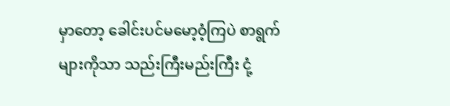မှာတော့ ခေါင်းပင်မမော့ဝံ့ကြပဲ စာရွက်များကိုသာ သည်းကြီးမည်းကြီး ငုံ့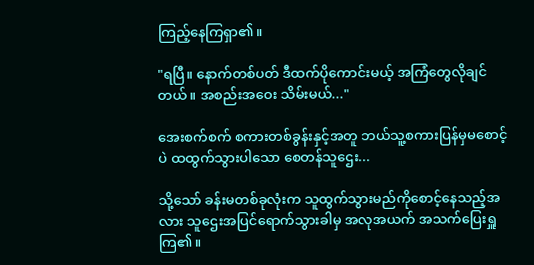ကြည့်နေကြရှာ၏။

"ရပြီ။ နောက်တစ်ပတ် ဒီထက်ပိုကောင်းမယ့် အကြံတွေလိုချင်တယ်။ အစည်းအဝေး သိမ်းမယ်..."

အေးစက်စက် စကားတစ်ခွန်းနှင့်အတူ ဘယ်သူ့စကားပြန်မှမစောင့်ပဲ ထထွက်သွားပါသော စေတန်သူဌေး...

သို့သော် ခန်းမတစ်ခုလုံးက သူထွက်သွားမည်ကိုစောင့်နေသည့်အလား သူဌေးအပြင်ရောက်သွားခါမှ အလုအယက် အသက်ပြေးရှူကြ၏။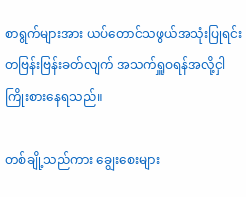စာရွက်များအား ယပ်တောင်သဖွယ်အသုံးပြုရင်း တဗြန်းဗြန်းခတ်လျက် အသက်ရှူဝရန်အလို့ငှါ ကြိုးစားနေရသည်။

တစ်ချို့သည်ကား ချွေးစေးများ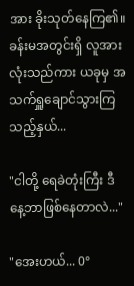အား ခိုးသုတ်နေကြ၏။ ခန်းမအတွင်းရှိ လူအားလုံးသည်ကား ယခုမှ အသက်ရှူချောင်သွားကြသည့်နှယ်...

"ငါတို့ ရေခဲတုံးကြီး ဒီနေ့ဘာဖြစ်နေတာလဲ..."

"အေးဟယ်... 0°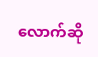လောက်ဆို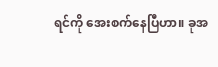ရင်ကို အေးစက်နေပြီဟာ။ ခုအ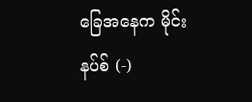ခြေအနေက မိုင်းနပ်စ် (-)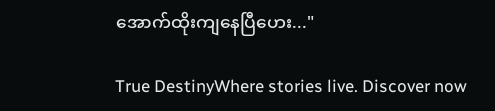အောက်ထိုးကျနေပြီဟေး..."

True DestinyWhere stories live. Discover now